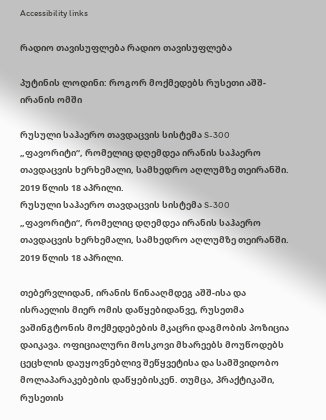Accessibility links

რადიო თავისუფლება რადიო თავისუფლება

პუტინის ლოდინი: როგორ მოქმედებს რუსეთი აშშ-ირანის ომში

რუსული საჰაერო თავდაცვის სისტემა S-300 „ფავორიტი“, რომელიც დღემდეა ირანის საჰაერო თავდაცვის ხერხემალი, სამხედრო აღლუმზე თეირანში. 2019 წლის 18 აპრილი.
რუსული საჰაერო თავდაცვის სისტემა S-300 „ფავორიტი“, რომელიც დღემდეა ირანის საჰაერო თავდაცვის ხერხემალი, სამხედრო აღლუმზე თეირანში. 2019 წლის 18 აპრილი.

თებერვლიდან, ირანის წინააღმდეგ აშშ-ისა და ისრაელის მიერ ომის დაწყებიდანვე, რუსეთმა ვაშინგტონის მოქმედებების მკაცრი დაგმობის პოზიცია დაიკავა. ოფიციალური მოსკოვი მხარეებს მოუწოდებს ცეცხლის დაუყოვნებლივ შეწყვეტისა და სამშვიდობო მოლაპარაკებების დაწყებისკენ. თუმცა, პრაქტიკაში, რუსეთის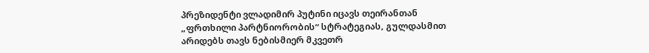პრეზიდენტი ვლადიმირ პუტინი იცავს თეირანთან „ფრთხილი პარტნიორობის“ სტრატეგიას, გულდასმით არიდებს თავს ნებისმიერ მკვეთრ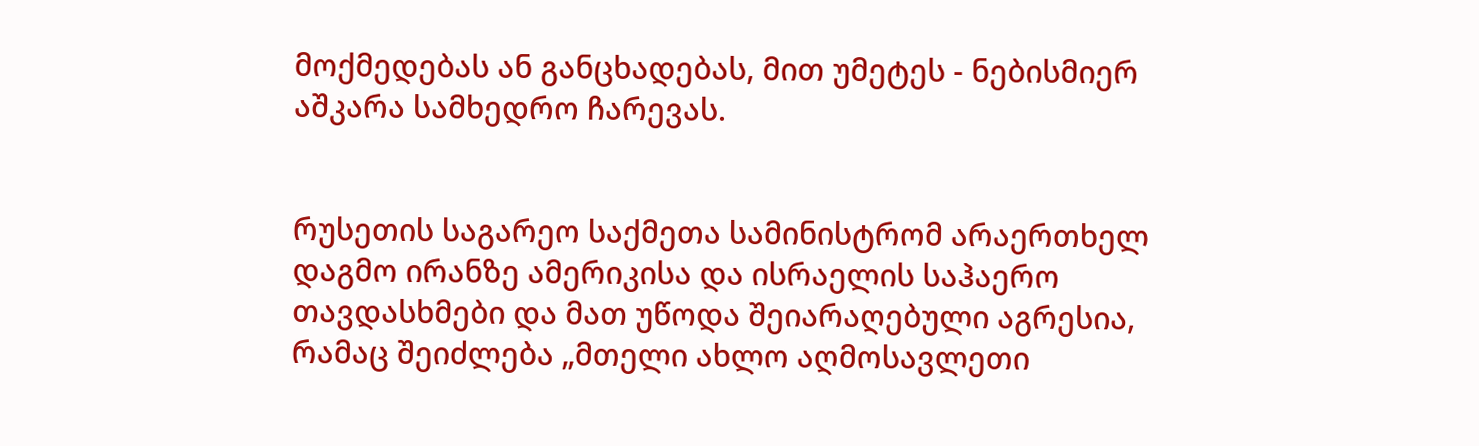მოქმედებას ან განცხადებას, მით უმეტეს - ნებისმიერ აშკარა სამხედრო ჩარევას.


რუსეთის საგარეო საქმეთა სამინისტრომ არაერთხელ დაგმო ირანზე ამერიკისა და ისრაელის საჰაერო თავდასხმები და მათ უწოდა შეიარაღებული აგრესია, რამაც შეიძლება „მთელი ახლო აღმოსავლეთი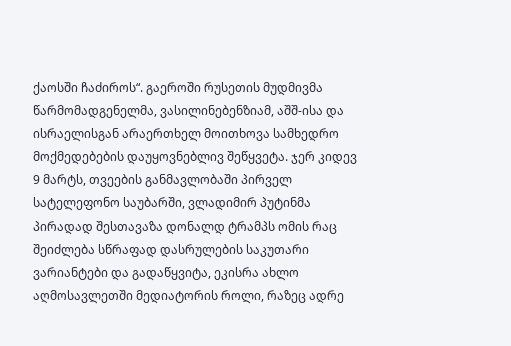ქაოსში ჩაძიროს“. გაეროში რუსეთის მუდმივმა წარმომადგენელმა, ვასილინებენზიამ, აშშ-ისა და ისრაელისგან არაერთხელ მოითხოვა სამხედრო მოქმედებების დაუყოვნებლივ შეწყვეტა. ჯერ კიდევ 9 მარტს, თვეების განმავლობაში პირველ სატელეფონო საუბარში, ვლადიმირ პუტინმა პირადად შესთავაზა დონალდ ტრამპს ომის რაც შეიძლება სწრაფად დასრულების საკუთარი ვარიანტები და გადაწყვიტა, ეკისრა ახლო აღმოსავლეთში მედიატორის როლი, რაზეც ადრე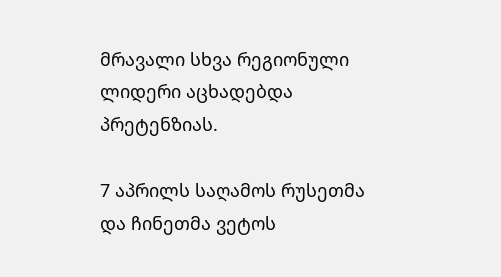მრავალი სხვა რეგიონული ლიდერი აცხადებდა პრეტენზიას.

7 აპრილს საღამოს რუსეთმა და ჩინეთმა ვეტოს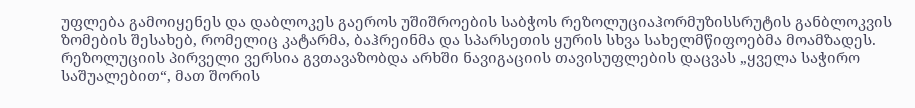უფლება გამოიყენეს და დაბლოკეს გაეროს უშიშროების საბჭოს რეზოლუციაჰორმუზისსრუტის განბლოკვის ზომების შესახებ, რომელიც კატარმა, ბაჰრეინმა და სპარსეთის ყურის სხვა სახელმწიფოებმა მოამზადეს. რეზოლუციის პირველი ვერსია გვთავაზობდა არხში ნავიგაციის თავისუფლების დაცვას „ყველა საჭირო საშუალებით“, მათ შორის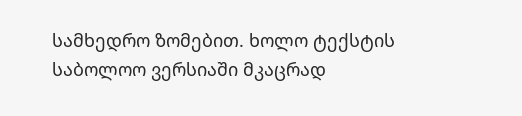სამხედრო ზომებით. ხოლო ტექსტის საბოლოო ვერსიაში მკაცრად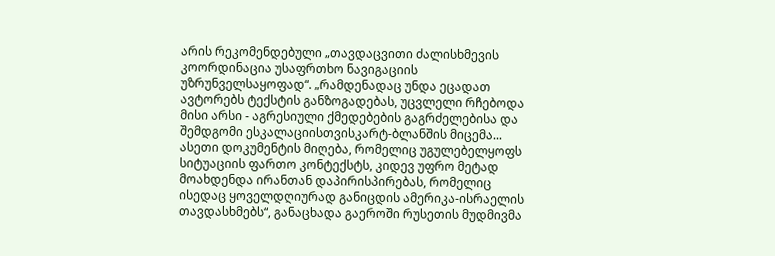არის რეკომენდებული „თავდაცვითი ძალისხმევის კოორდინაცია უსაფრთხო ნავიგაციის უზრუნველსაყოფად“. „რამდენადაც უნდა ეცადათ ავტორებს ტექსტის განზოგადებას, უცვლელი რჩებოდა მისი არსი - აგრესიული ქმედებების გაგრძელებისა და შემდგომი ესკალაციისთვისკარტ-ბლანშის მიცემა... ასეთი დოკუმენტის მიღება, რომელიც უგულებელყოფს სიტუაციის ფართო კონტექსტს, კიდევ უფრო მეტად მოახდენდა ირანთან დაპირისპირებას, რომელიც ისედაც ყოველდღიურად განიცდის ამერიკა-ისრაელის თავდასხმებს“, განაცხადა გაეროში რუსეთის მუდმივმა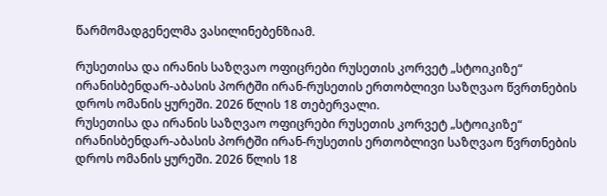წარმომადგენელმა ვასილინებენზიამ.

რუსეთისა და ირანის საზღვაო ოფიცრები რუსეთის კორვეტ „სტოიკიზე“ ირანისბენდარ-აბასის პორტში ირან-რუსეთის ერთობლივი საზღვაო წვრთნების დროს ომანის ყურეში. 2026 წლის 18 თებერვალი.
რუსეთისა და ირანის საზღვაო ოფიცრები რუსეთის კორვეტ „სტოიკიზე“ ირანისბენდარ-აბასის პორტში ირან-რუსეთის ერთობლივი საზღვაო წვრთნების დროს ომანის ყურეში. 2026 წლის 18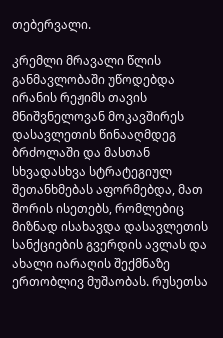თებერვალი.

კრემლი მრავალი წლის განმავლობაში უწოდებდა ირანის რეჟიმს თავის მნიშვნელოვან მოკავშირეს დასავლეთის წინააღმდეგ ბრძოლაში და მასთან სხვადასხვა სტრატეგიულ შეთანხმებას აფორმებდა, მათ შორის ისეთებს, რომლებიც მიზნად ისახავდა დასავლეთის სანქციების გვერდის ავლას და ახალი იარაღის შექმნაზე ერთობლივ მუშაობას. რუსეთსა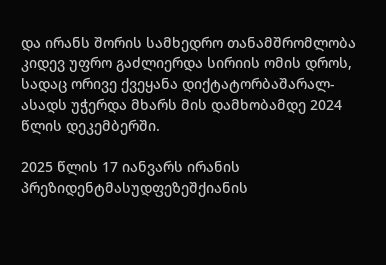და ირანს შორის სამხედრო თანამშრომლობა კიდევ უფრო გაძლიერდა სირიის ომის დროს, სადაც ორივე ქვეყანა დიქტატორბაშარალ-ასადს უჭერდა მხარს მის დამხობამდე 2024 წლის დეკემბერში.

2025 წლის 17 იანვარს ირანის პრეზიდენტმასუდფეზეშქიანის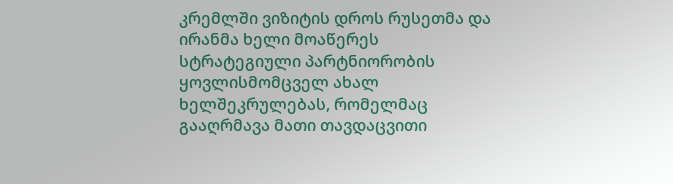კრემლში ვიზიტის დროს რუსეთმა და ირანმა ხელი მოაწერეს სტრატეგიული პარტნიორობის ყოვლისმომცველ ახალ ხელშეკრულებას, რომელმაც გააღრმავა მათი თავდაცვითი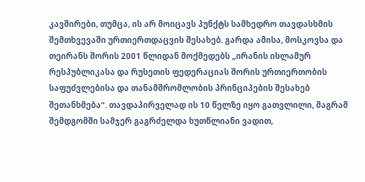კავშირები, თუმცა, ის არ მოიცავს პუნქტს სამხედრო თავდასხმის შემთხვევაში ურთიერთდაცვის შესახებ. გარდა ამისა, მოსკოვსა და თეირანს შორის 2001 წლიდან მოქმედებს „ირანის ისლამურ რესპუბლიკასა და რუსეთის ფედერაციას შორის ურთიერთობის საფუძვლებისა და თანამშრომლობის პრინციპების შესახებ შეთანხმება“. თავდაპირველად ის 10 წელზე იყო გათვლილი, მაგრამ შემდგომში სამჯერ გაგრძელდა ხუთწლიანი ვადით,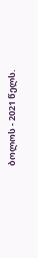ბოლოს - 2021 წელს.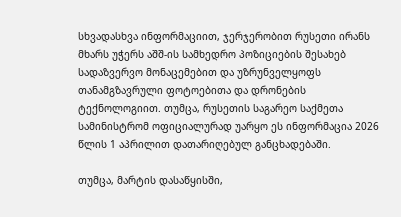სხვადასხვა ინფორმაციით, ჯერჯერობით რუსეთი ირანს მხარს უჭერს აშშ-ის სამხედრო პოზიციების შესახებ სადაზვერვო მონაცემებით და უზრუნველყოფს თანამგზავრული ფოტოებითა და დრონების ტექნოლოგიით. თუმცა, რუსეთის საგარეო საქმეთა სამინისტრომ ოფიციალურად უარყო ეს ინფორმაცია 2026 წლის 1 აპრილით დათარიღებულ განცხადებაში.

თუმცა, მარტის დასაწყისში,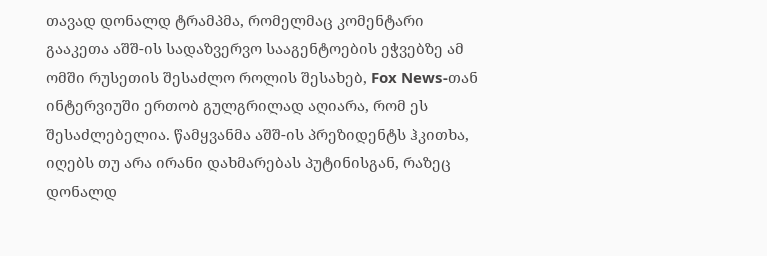თავად დონალდ ტრამპმა, რომელმაც კომენტარი გააკეთა აშშ-ის სადაზვერვო სააგენტოების ეჭვებზე ამ ომში რუსეთის შესაძლო როლის შესახებ, Fox News-თან ინტერვიუში ერთობ გულგრილად აღიარა, რომ ეს შესაძლებელია. წამყვანმა აშშ-ის პრეზიდენტს ჰკითხა, იღებს თუ არა ირანი დახმარებას პუტინისგან, რაზეც დონალდ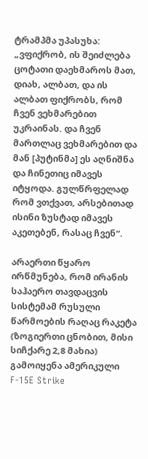ტრამპმა უპასუხა: „ვფიქრობ, ის შეიძლება ცოტათი დაეხმაროს მათ, დიახ, ალბათ, და ის ალბათ ფიქრობს, რომ ჩვენ ვეხმარებით უკრაინას. და ჩვენ მართლაც ვეხმარებით და მან [პუტინმა] ეს აღნიშნა და ჩინეთიც იმავეს იტყოდა. გულწრფელად რომ ვთქვათ, არსებითად ისინი ზუსტად იმავეს აკეთებენ, რასაც ჩვენ“.

არაერთი წყარო ირწმუნება, რომ ირანის საჰაერო თავდაცვის სისტემამ რუსული წარმოების რაღაც რაკეტა (ზოგიერთი ცნობით, მისი სიჩქარე 2,8 მახია) გამოიყენა ამერიკული F-15E Strike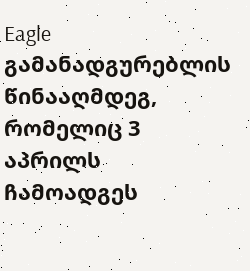Eagle გამანადგურებლის წინააღმდეგ, რომელიც 3 აპრილს ჩამოადგეს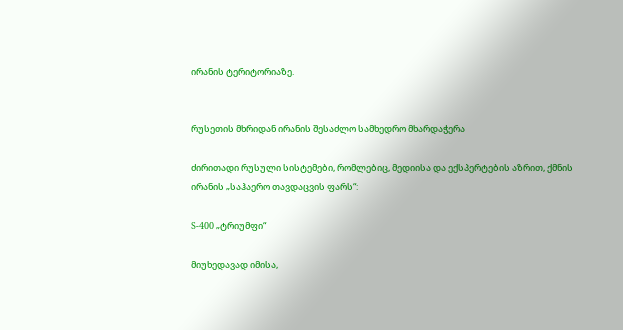ირანის ტერიტორიაზე.


რუსეთის მხრიდან ირანის შესაძლო სამხედრო მხარდაჭერა

ძირითადი რუსული სისტემები, რომლებიც, მედიისა და ექსპერტების აზრით, ქმნის ირანის „საჰაერო თავდაცვის ფარს“:

S-400 „ტრიუმფი“

მიუხედავად იმისა,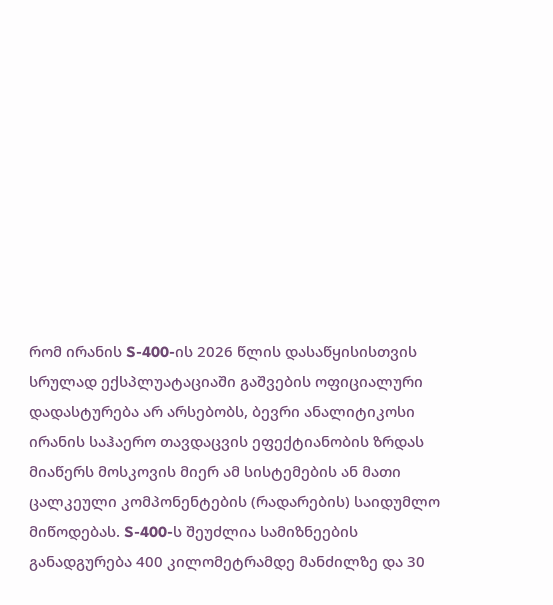რომ ირანის S-400-ის 2026 წლის დასაწყისისთვის სრულად ექსპლუატაციაში გაშვების ოფიციალური დადასტურება არ არსებობს, ბევრი ანალიტიკოსი ირანის საჰაერო თავდაცვის ეფექტიანობის ზრდას მიაწერს მოსკოვის მიერ ამ სისტემების ან მათი ცალკეული კომპონენტების (რადარების) საიდუმლო მიწოდებას. S-400-ს შეუძლია სამიზნეების განადგურება 400 კილომეტრამდე მანძილზე და 30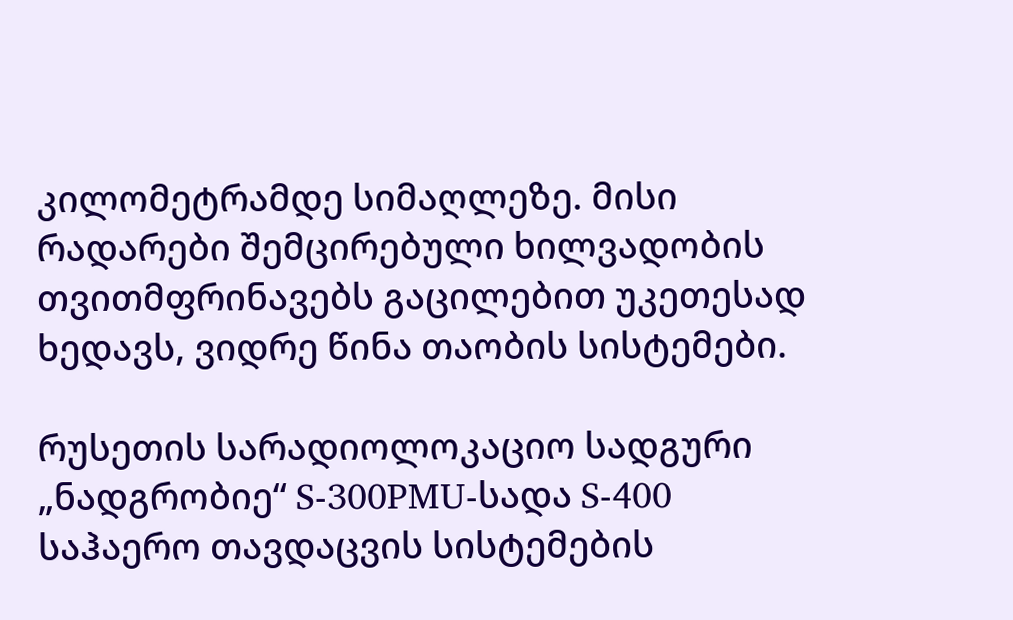კილომეტრამდე სიმაღლეზე. მისი რადარები შემცირებული ხილვადობის თვითმფრინავებს გაცილებით უკეთესად ხედავს, ვიდრე წინა თაობის სისტემები.

რუსეთის სარადიოლოკაციო სადგური „ნადგრობიე“ S-300PMU-სადა S-400 საჰაერო თავდაცვის სისტემების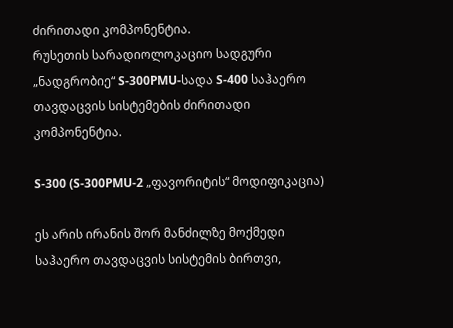ძირითადი კომპონენტია.
რუსეთის სარადიოლოკაციო სადგური „ნადგრობიე“ S-300PMU-სადა S-400 საჰაერო თავდაცვის სისტემების ძირითადი კომპონენტია.

S-300 (S-300PMU-2 „ფავორიტის“ მოდიფიკაცია)

ეს არის ირანის შორ მანძილზე მოქმედი საჰაერო თავდაცვის სისტემის ბირთვი,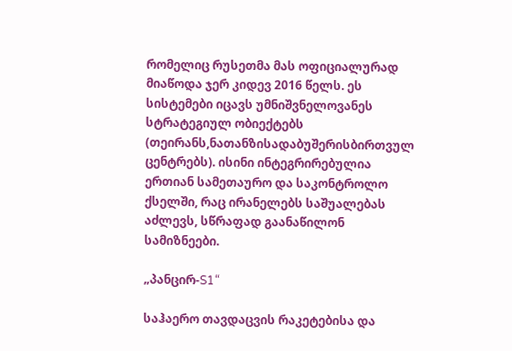რომელიც რუსეთმა მას ოფიციალურად მიაწოდა ჯერ კიდევ 2016 წელს. ეს სისტემები იცავს უმნიშვნელოვანეს სტრატეგიულ ობიექტებს (თეირანს,ნათანზისადაბუშერისბირთვულ ცენტრებს). ისინი ინტეგრირებულია ერთიან სამეთაურო და საკონტროლო ქსელში, რაც ირანელებს საშუალებას აძლევს, სწრაფად გაანაწილონ სამიზნეები.

„პანცირ-S1“

საჰაერო თავდაცვის რაკეტებისა და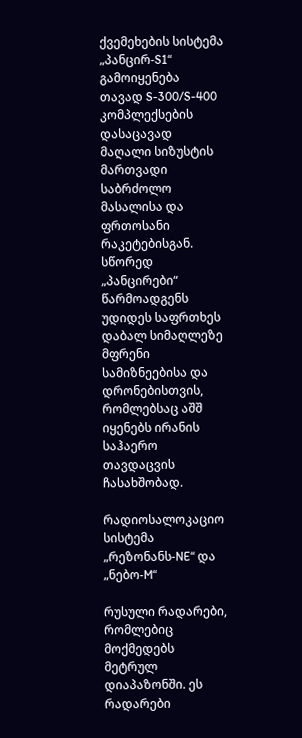ქვემეხების სისტემა „პანცირ-S1“ გამოიყენება თავად S-300/S-400 კომპლექსების დასაცავად მაღალი სიზუსტის მართვადი საბრძოლო მასალისა და ფრთოსანი რაკეტებისგან. სწორედ „პანცირები“ წარმოადგენს უდიდეს საფრთხეს დაბალ სიმაღლეზე მფრენი სამიზნეებისა და დრონებისთვის, რომლებსაც აშშ იყენებს ირანის საჰაერო თავდაცვის ჩასახშობად.

რადიოსალოკაციო სისტემა „რეზონანს-NE“ და „ნებო-M“

რუსული რადარები, რომლებიც მოქმედებს მეტრულ დიაპაზონში. ეს რადარები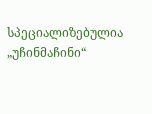სპეციალიზებულია „უჩინმაჩინი“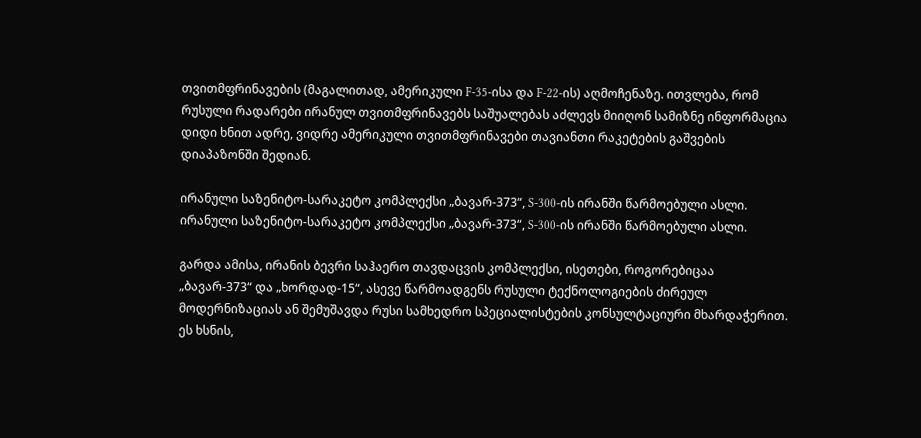თვითმფრინავების (მაგალითად, ამერიკული F-35-ისა და F-22-ის) აღმოჩენაზე. ითვლება, რომ რუსული რადარები ირანულ თვითმფრინავებს საშუალებას აძლევს მიიღონ სამიზნე ინფორმაცია დიდი ხნით ადრე, ვიდრე ამერიკული თვითმფრინავები თავიანთი რაკეტების გაშვების დიაპაზონში შედიან.

ირანული საზენიტო-სარაკეტო კომპლექსი „ბავარ-373“, S-300-ის ირანში წარმოებული ასლი.
ირანული საზენიტო-სარაკეტო კომპლექსი „ბავარ-373“, S-300-ის ირანში წარმოებული ასლი.

გარდა ამისა, ირანის ბევრი საჰაერო თავდაცვის კომპლექსი, ისეთები, როგორებიცაა „ბავარ-373“ და „ხორდად-15“, ასევე წარმოადგენს რუსული ტექნოლოგიების ძირეულ მოდერნიზაციას ან შემუშავდა რუსი სამხედრო სპეციალისტების კონსულტაციური მხარდაჭერით. ეს ხსნის,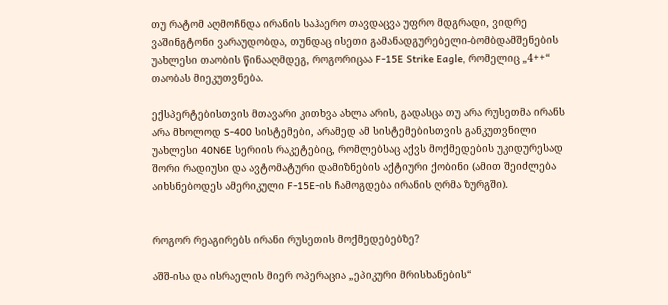თუ რატომ აღმოჩნდა ირანის საჰაერო თავდაცვა უფრო მდგრადი, ვიდრე ვაშინგტონი ვარაუდობდა, თუნდაც ისეთი გამანადგურებელი-ბომბდამშენების უახლესი თაობის წინააღმდეგ, როგორიცაა F-15E Strike Eagle, რომელიც „4++“ თაობას მიეკუთვნება.

ექსპერტებისთვის მთავარი კითხვა ახლა არის, გადასცა თუ არა რუსეთმა ირანს არა მხოლოდ S-400 სისტემები, არამედ ამ სისტემებისთვის განკუთვნილი უახლესი 40N6E სერიის რაკეტებიც, რომლებსაც აქვს მოქმედების უკიდურესად შორი რადიუსი და ავტომატური დამიზნების აქტიური ქობინი (ამით შეიძლება აიხსნებოდეს ამერიკული F-15E-ის ჩამოგდება ირანის ღრმა ზურგში).


როგორ რეაგირებს ირანი რუსეთის მოქმედებებზე?

აშშ-ისა და ისრაელის მიერ ოპერაცია „ეპიკური მრისხანების“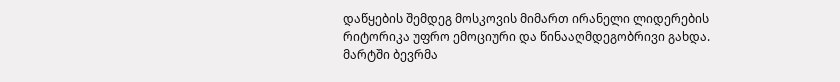დაწყების შემდეგ მოსკოვის მიმართ ირანელი ლიდერების რიტორიკა უფრო ემოციური და წინააღმდეგობრივი გახდა. მარტში ბევრმა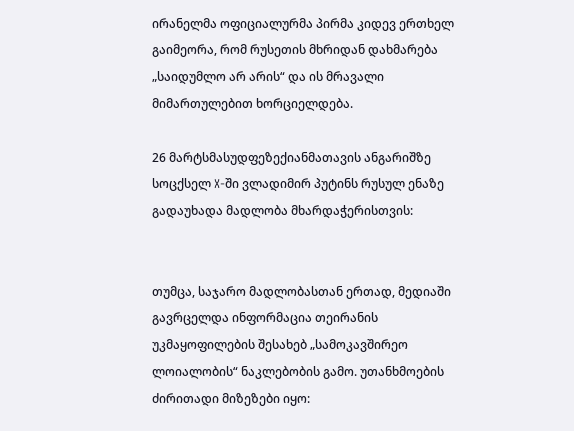ირანელმა ოფიციალურმა პირმა კიდევ ერთხელ გაიმეორა, რომ რუსეთის მხრიდან დახმარება „საიდუმლო არ არის“ და ის მრავალი მიმართულებით ხორციელდება.

26 მარტსმასუდფეზექიანმათავის ანგარიშზე სოცქსელ X-ში ვლადიმირ პუტინს რუსულ ენაზე გადაუხადა მადლობა მხარდაჭერისთვის:


თუმცა, საჯარო მადლობასთან ერთად, მედიაში გავრცელდა ინფორმაცია თეირანის უკმაყოფილების შესახებ „სამოკავშირეო ლოიალობის“ ნაკლებობის გამო. უთანხმოების ძირითადი მიზეზები იყო: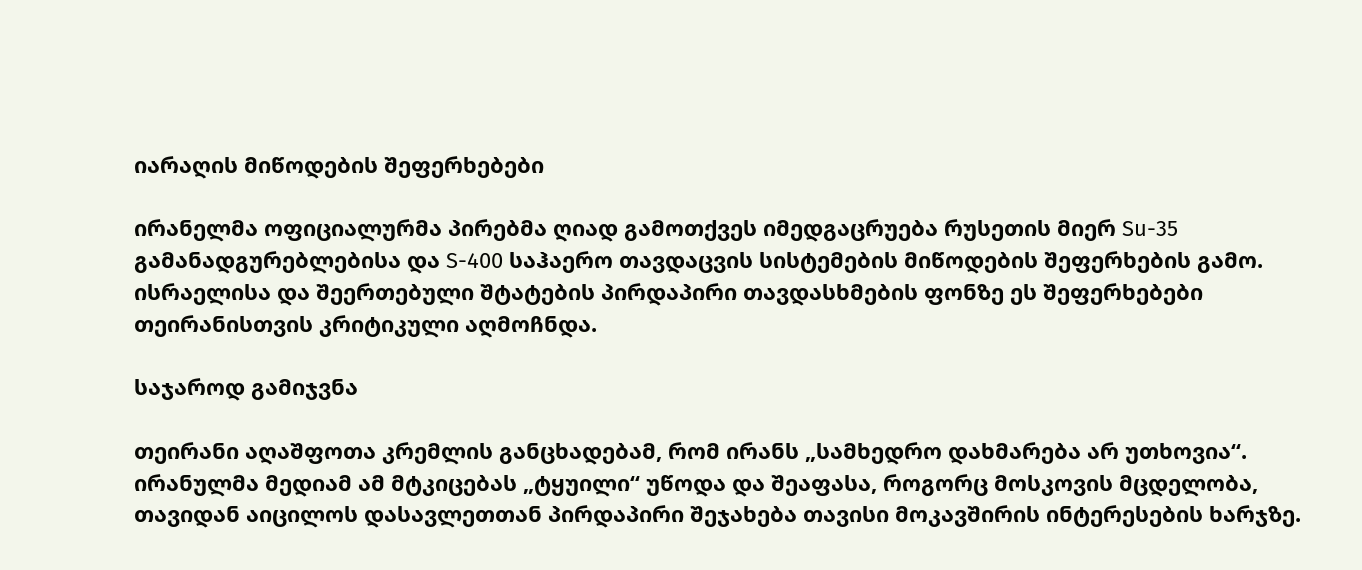იარაღის მიწოდების შეფერხებები

ირანელმა ოფიციალურმა პირებმა ღიად გამოთქვეს იმედგაცრუება რუსეთის მიერ Su-35 გამანადგურებლებისა და S-400 საჰაერო თავდაცვის სისტემების მიწოდების შეფერხების გამო. ისრაელისა და შეერთებული შტატების პირდაპირი თავდასხმების ფონზე ეს შეფერხებები თეირანისთვის კრიტიკული აღმოჩნდა.

საჯაროდ გამიჯვნა

თეირანი აღაშფოთა კრემლის განცხადებამ, რომ ირანს „სამხედრო დახმარება არ უთხოვია“. ირანულმა მედიამ ამ მტკიცებას „ტყუილი“ უწოდა და შეაფასა, როგორც მოსკოვის მცდელობა, თავიდან აიცილოს დასავლეთთან პირდაპირი შეჯახება თავისი მოკავშირის ინტერესების ხარჯზე.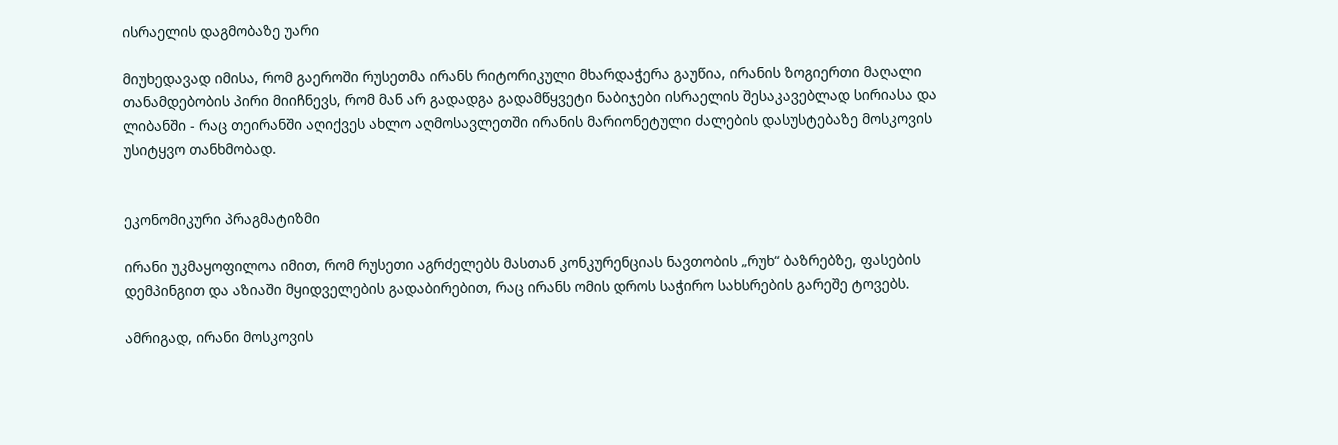ისრაელის დაგმობაზე უარი

მიუხედავად იმისა, რომ გაეროში რუსეთმა ირანს რიტორიკული მხარდაჭერა გაუწია, ირანის ზოგიერთი მაღალი თანამდებობის პირი მიიჩნევს, რომ მან არ გადადგა გადამწყვეტი ნაბიჯები ისრაელის შესაკავებლად სირიასა და ლიბანში - რაც თეირანში აღიქვეს ახლო აღმოსავლეთში ირანის მარიონეტული ძალების დასუსტებაზე მოსკოვის უსიტყვო თანხმობად.


ეკონომიკური პრაგმატიზმი

ირანი უკმაყოფილოა იმით, რომ რუსეთი აგრძელებს მასთან კონკურენციას ნავთობის „რუხ“ ბაზრებზე, ფასების დემპინგით და აზიაში მყიდველების გადაბირებით, რაც ირანს ომის დროს საჭირო სახსრების გარეშე ტოვებს.

ამრიგად, ირანი მოსკოვის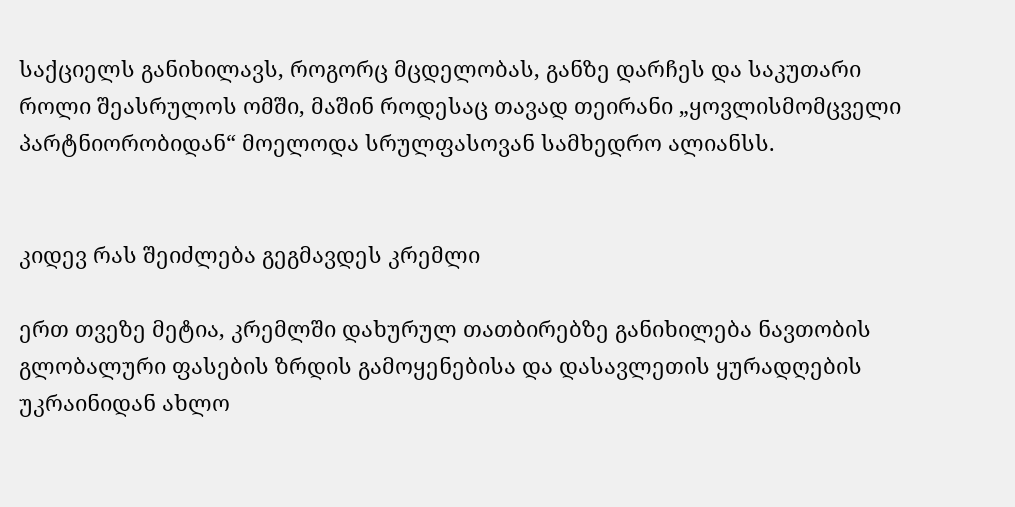საქციელს განიხილავს, როგორც მცდელობას, განზე დარჩეს და საკუთარი როლი შეასრულოს ომში, მაშინ როდესაც თავად თეირანი „ყოვლისმომცველი პარტნიორობიდან“ მოელოდა სრულფასოვან სამხედრო ალიანსს.


კიდევ რას შეიძლება გეგმავდეს კრემლი

ერთ თვეზე მეტია, კრემლში დახურულ თათბირებზე განიხილება ნავთობის გლობალური ფასების ზრდის გამოყენებისა და დასავლეთის ყურადღების უკრაინიდან ახლო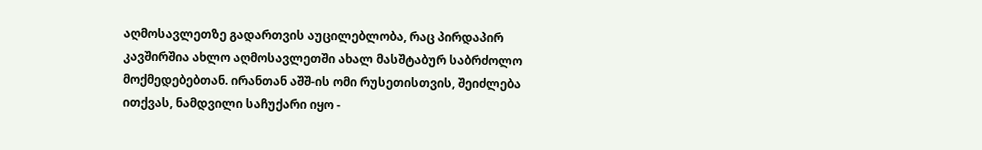აღმოსავლეთზე გადართვის აუცილებლობა, რაც პირდაპირ კავშირშია ახლო აღმოსავლეთში ახალ მასშტაბურ საბრძოლო მოქმედებებთან. ირანთან აშშ-ის ომი რუსეთისთვის, შეიძლება ითქვას, ნამდვილი საჩუქარი იყო -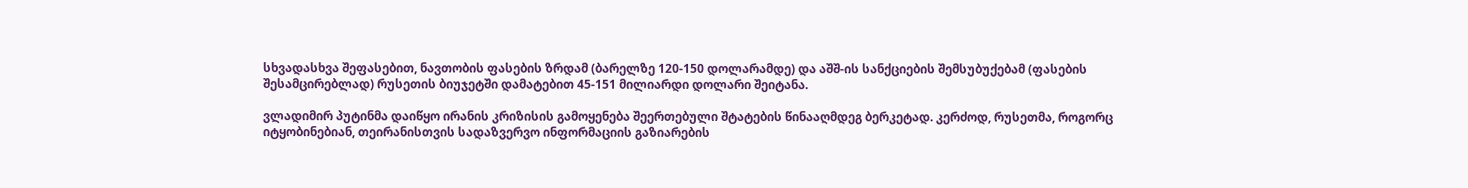სხვადასხვა შეფასებით, ნავთობის ფასების ზრდამ (ბარელზე 120-150 დოლარამდე) და აშშ-ის სანქციების შემსუბუქებამ (ფასების შესამცირებლად) რუსეთის ბიუჯეტში დამატებით 45-151 მილიარდი დოლარი შეიტანა.

ვლადიმირ პუტინმა დაიწყო ირანის კრიზისის გამოყენება შეერთებული შტატების წინააღმდეგ ბერკეტად. კერძოდ, რუსეთმა, როგორც იტყობინებიან, თეირანისთვის სადაზვერვო ინფორმაციის გაზიარების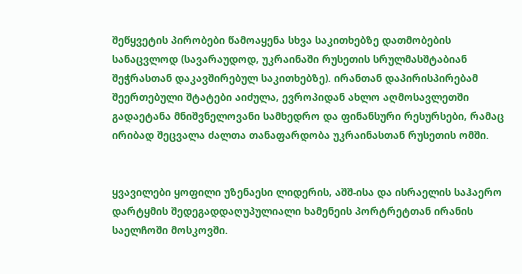შეწყვეტის პირობები წამოაყენა სხვა საკითხებზე დათმობების სანაცვლოდ (სავარაუდოდ, უკრაინაში რუსეთის სრულმასშტაბიან შეჭრასთან დაკავშირებულ საკითხებზე). ირანთან დაპირისპირებამ შეერთებული შტატები აიძულა, ევროპიდან ახლო აღმოსავლეთში გადაეტანა მნიშვნელოვანი სამხედრო და ფინანსური რესურსები, რამაც ირიბად შეცვალა ძალთა თანაფარდობა უკრაინასთან რუსეთის ომში.


ყვავილები ყოფილი უზენაესი ლიდერის, აშშ-ისა და ისრაელის საჰაერო დარტყმის შედეგადდაღუპულიალი ხამენეის პორტრეტთან ირანის საელჩოში მოსკოვში.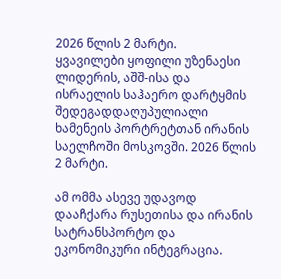2026 წლის 2 მარტი.
ყვავილები ყოფილი უზენაესი ლიდერის, აშშ-ისა და ისრაელის საჰაერო დარტყმის შედეგადდაღუპულიალი ხამენეის პორტრეტთან ირანის საელჩოში მოსკოვში. 2026 წლის 2 მარტი.

ამ ომმა ასევე უდავოდ დააჩქარა რუსეთისა და ირანის სატრანსპორტო და ეკონომიკური ინტეგრაცია.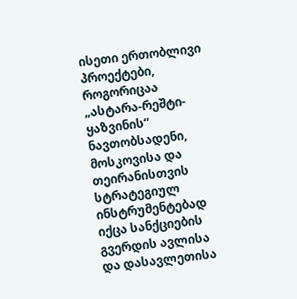ისეთი ერთობლივი პროექტები, როგორიცაა „ასტარა-რეშტი-ყაზვინის“ ნავთობსადენი, მოსკოვისა და თეირანისთვის სტრატეგიულ ინსტრუმენტებად იქცა სანქციების გვერდის ავლისა და დასავლეთისა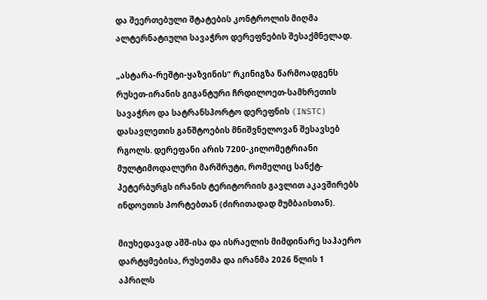და შეერთებული შტატების კონტროლის მიღმა ალტერნატიული სავაჭრო დერეფნების შესაქმნელად.

„ასტარა-რეშტი-ყაზვინის“ რკინიგზა წარმოადგენს რუსეთ-ირანის გიგანტური ჩრდილოეთ-სამხრეთის სავაჭრო და სატრანსპორტო დერეფნის (INSTC) დასავლეთის განშტოების მნიშვნელოვან შესავსებ რგოლს. დერეფანი არის 7200-კილომეტრიანი მულტიმოდალური მარშრუტი, რომელიც სანქტ-პეტერბურგს ირანის ტერიტორიის გავლით აკავშირებს ინდოეთის პორტებთან (ძირითადად მუმბაისთან).

მიუხედავად აშშ-ისა და ისრაელის მიმდინარე საჰაერო დარტყმებისა, რუსეთმა და ირანმა 2026 წლის 1 აპრილს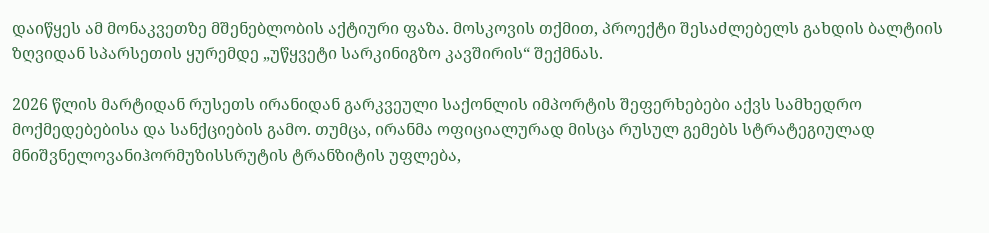დაიწყეს ამ მონაკვეთზე მშენებლობის აქტიური ფაზა. მოსკოვის თქმით, პროექტი შესაძლებელს გახდის ბალტიის ზღვიდან სპარსეთის ყურემდე „უწყვეტი სარკინიგზო კავშირის“ შექმნას.

2026 წლის მარტიდან რუსეთს ირანიდან გარკვეული საქონლის იმპორტის შეფერხებები აქვს სამხედრო მოქმედებებისა და სანქციების გამო. თუმცა, ირანმა ოფიციალურად მისცა რუსულ გემებს სტრატეგიულად მნიშვნელოვანიჰორმუზისსრუტის ტრანზიტის უფლება,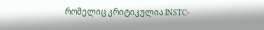რომელიც კრიტიკულია INSTC-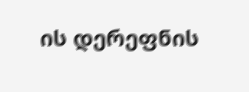ის დერეფნის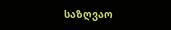საზღვაო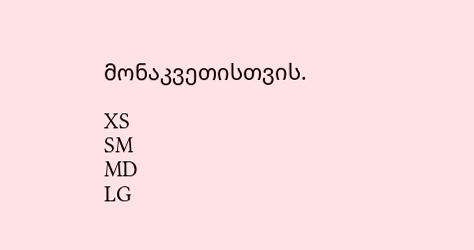მონაკვეთისთვის.

XS
SM
MD
LG